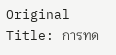Original Title: การทด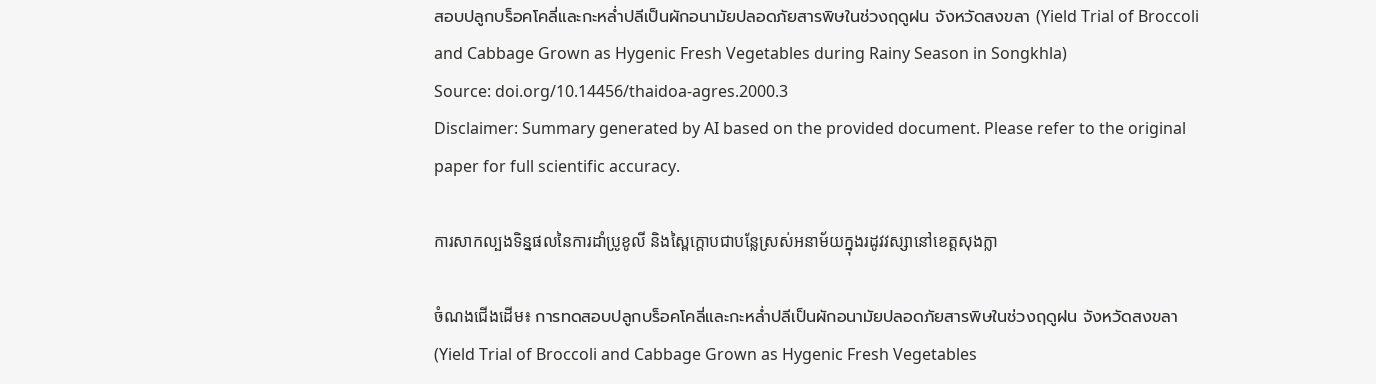สอบปลูกบร็อคโคลี่และกะหล่ำปลีเป็นผักอนามัยปลอดภัยสารพิษในช่วงฤดูฝน จังหวัดสงขลา (Yield Trial of Broccoli and Cabbage Grown as Hygenic Fresh Vegetables during Rainy Season in Songkhla)
Source: doi.org/10.14456/thaidoa-agres.2000.3
Disclaimer: Summary generated by AI based on the provided document. Please refer to the original paper for full scientific accuracy.

ការសាកល្បងទិន្នផលនៃការដាំប្រូខូលី និងស្ពៃក្តោបជាបន្លែស្រស់អនាម័យក្នុងរដូវវស្សានៅខេត្តសុងក្លា

ចំណងជើងដើម៖ การทดสอบปลูกบร็อคโคลี่และกะหล่ำปลีเป็นผักอนามัยปลอดภัยสารพิษในช่วงฤดูฝน จังหวัดสงขลา (Yield Trial of Broccoli and Cabbage Grown as Hygenic Fresh Vegetables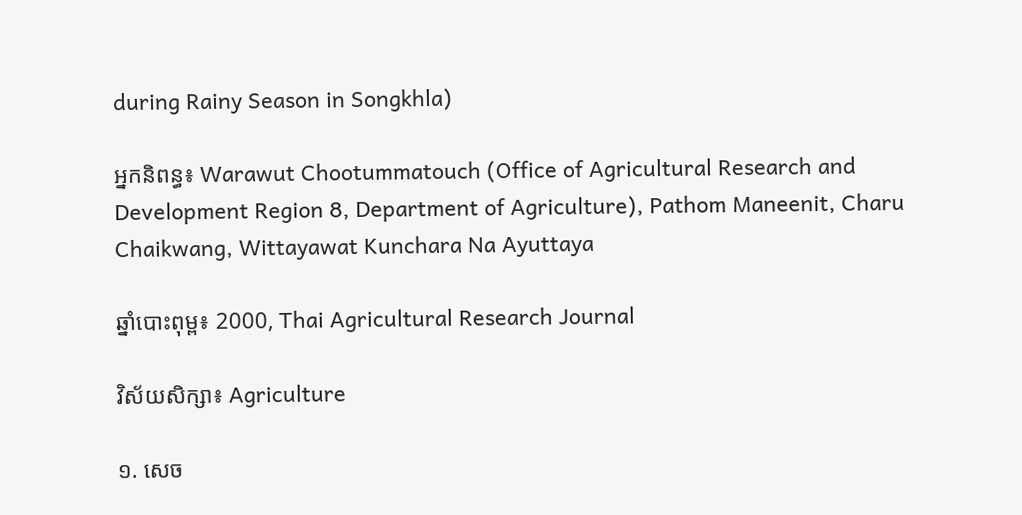during Rainy Season in Songkhla)

អ្នកនិពន្ធ៖ Warawut Chootummatouch (Office of Agricultural Research and Development Region 8, Department of Agriculture), Pathom Maneenit, Charu Chaikwang, Wittayawat Kunchara Na Ayuttaya

ឆ្នាំបោះពុម្ព៖ 2000, Thai Agricultural Research Journal

វិស័យសិក្សា៖ Agriculture

១. សេច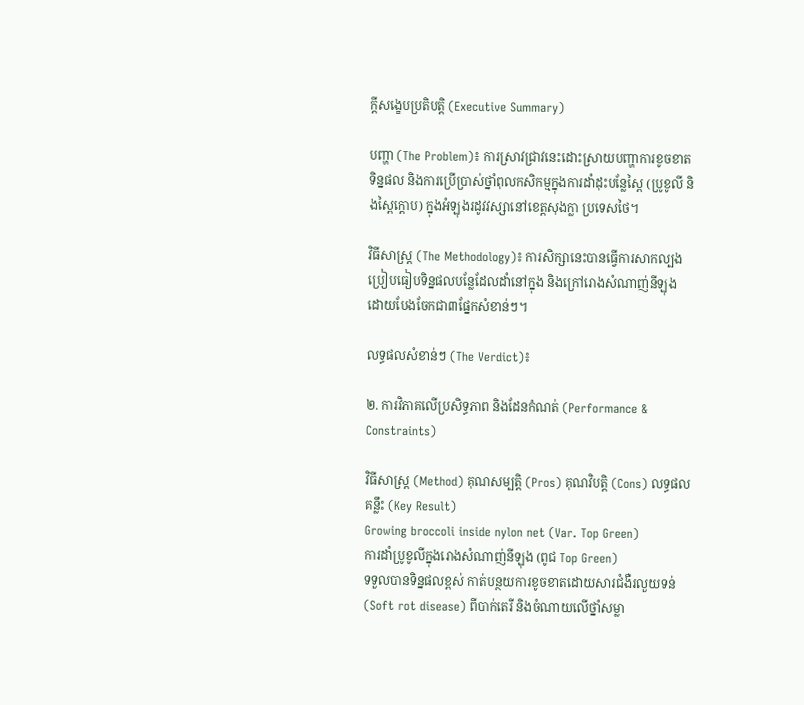ក្តីសង្ខេបប្រតិបត្តិ (Executive Summary)

បញ្ហា (The Problem)៖ ការស្រាវជ្រាវនេះដោះស្រាយបញ្ហាការខូចខាតទិន្នផល និងការប្រើប្រាស់ថ្នាំពុលកសិកម្មក្នុងការដាំដុះបន្លែស្ពៃ (ប្រូខូលី និងស្ពៃក្តោប) ក្នុងអំឡុងរដូវវស្សានៅខេត្តសុងក្លា ប្រទេសថៃ។

វិធីសាស្ត្រ (The Methodology)៖ ការសិក្សានេះបានធ្វើការសាកល្បងប្រៀបធៀបទិន្នផលបន្លែដែលដាំនៅក្នុង និងក្រៅរោងសំណាញ់នីឡុង ដោយបែងចែកជា៣ផ្នែកសំខាន់ៗ។

លទ្ធផលសំខាន់ៗ (The Verdict)៖

២. ការវិភាគលើប្រសិទ្ធភាព និងដែនកំណត់ (Performance & Constraints)

វិធីសាស្ត្រ (Method) គុណសម្បត្តិ (Pros) គុណវិបត្តិ (Cons) លទ្ធផលគន្លឹះ (Key Result)
Growing broccoli inside nylon net (Var. Top Green)
ការដាំប្រូខូលីក្នុងរោងសំណាញ់នីឡុង (ពូជ Top Green)
ទទួលបានទិន្នផលខ្ពស់ កាត់បន្ថយការខូចខាតដោយសារជំងឺរលួយទន់ (Soft rot disease) ពីបាក់តេរី និងចំណាយលើថ្នាំសម្លា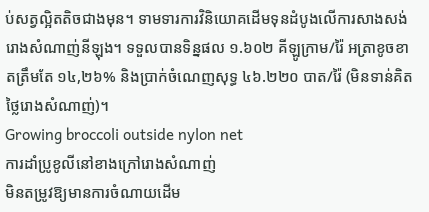ប់សត្វល្អិតតិចជាងមុន។ ទាមទារការវិនិយោគដើមទុនដំបូងលើការសាងសង់រោងសំណាញ់នីឡុង។ ទទួលបានទិន្នផល ១.៦០២ គីឡូក្រាម/រ៉ៃ អត្រាខូចខាតត្រឹមតែ ១៤,២៦% និងប្រាក់ចំណេញសុទ្ធ ៤៦.២២០ បាត/រ៉ៃ (មិនទាន់គិតថ្លៃរោងសំណាញ់)។
Growing broccoli outside nylon net
ការដាំប្រូខូលីនៅខាងក្រៅរោងសំណាញ់
មិនតម្រូវឱ្យមានការចំណាយដើម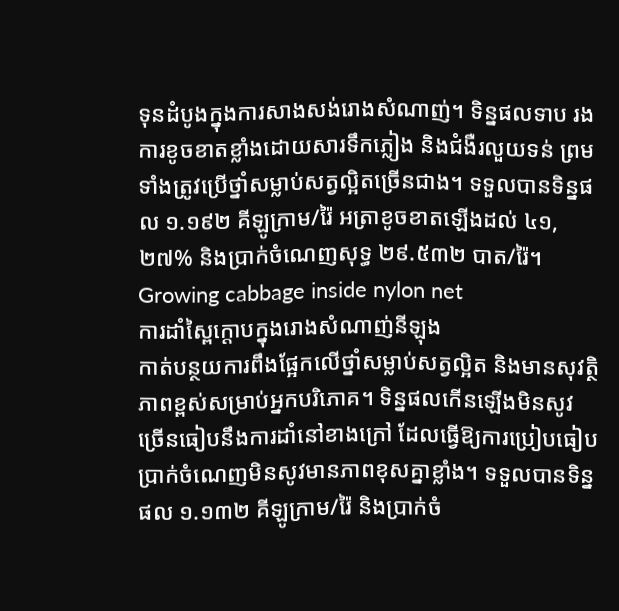ទុនដំបូងក្នុងការសាងសង់រោងសំណាញ់។ ទិន្នផលទាប រងការខូចខាតខ្លាំងដោយសារទឹកភ្លៀង និងជំងឺរលួយទន់ ព្រមទាំងត្រូវប្រើថ្នាំសម្លាប់សត្វល្អិតច្រើនជាង។ ទទួលបានទិន្នផល ១.១៩២ គីឡូក្រាម/រ៉ៃ អត្រាខូចខាតឡើងដល់ ៤១,២៧% និងប្រាក់ចំណេញសុទ្ធ ២៩.៥៣២ បាត/រ៉ៃ។
Growing cabbage inside nylon net
ការដាំស្ពៃក្តោបក្នុងរោងសំណាញ់នីឡុង
កាត់បន្ថយការពឹងផ្អែកលើថ្នាំសម្លាប់សត្វល្អិត និងមានសុវត្ថិភាពខ្ពស់សម្រាប់អ្នកបរិភោគ។ ទិន្នផលកើនឡើងមិនសូវច្រើនធៀបនឹងការដាំនៅខាងក្រៅ ដែលធ្វើឱ្យការប្រៀបធៀបប្រាក់ចំណេញមិនសូវមានភាពខុសគ្នាខ្លាំង។ ទទួលបានទិន្នផល ១.១៣២ គីឡូក្រាម/រ៉ៃ និងប្រាក់ចំ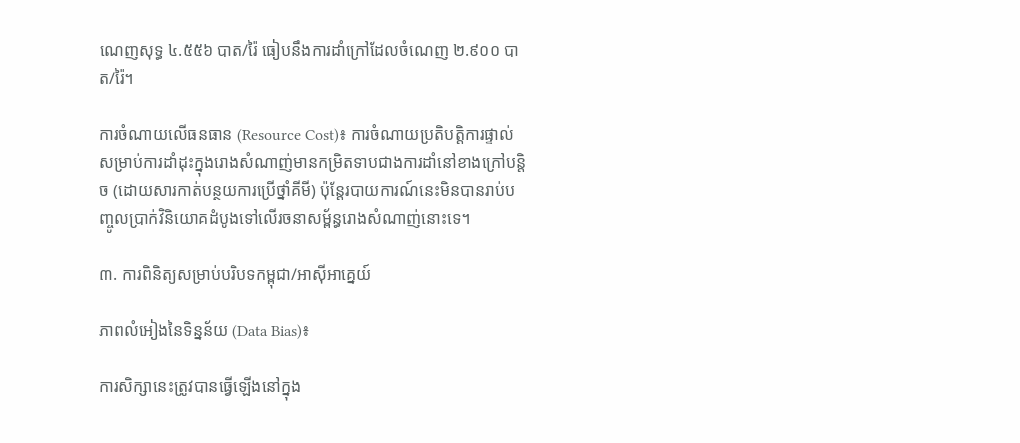ណេញសុទ្ធ ៤.៥៥៦ បាត/រ៉ៃ ធៀបនឹងការដាំក្រៅដែលចំណេញ ២.៩០០ បាត/រ៉ៃ។

ការចំណាយលើធនធាន (Resource Cost)៖ ការចំណាយប្រតិបត្តិការផ្ទាល់សម្រាប់ការដាំដុះក្នុងរោងសំណាញ់មានកម្រិតទាបជាងការដាំនៅខាងក្រៅបន្តិច (ដោយសារកាត់បន្ថយការប្រើថ្នាំគីមី) ប៉ុន្តែរបាយការណ៍នេះមិនបានរាប់បញ្ចូលប្រាក់វិនិយោគដំបូងទៅលើរចនាសម្ព័ន្ធរោងសំណាញ់នោះទេ។

៣. ការពិនិត្យសម្រាប់បរិបទកម្ពុជា/អាស៊ីអាគ្នេយ៍

ភាពលំអៀងនៃទិន្នន័យ (Data Bias)៖

ការសិក្សានេះត្រូវបានធ្វើឡើងនៅក្នុង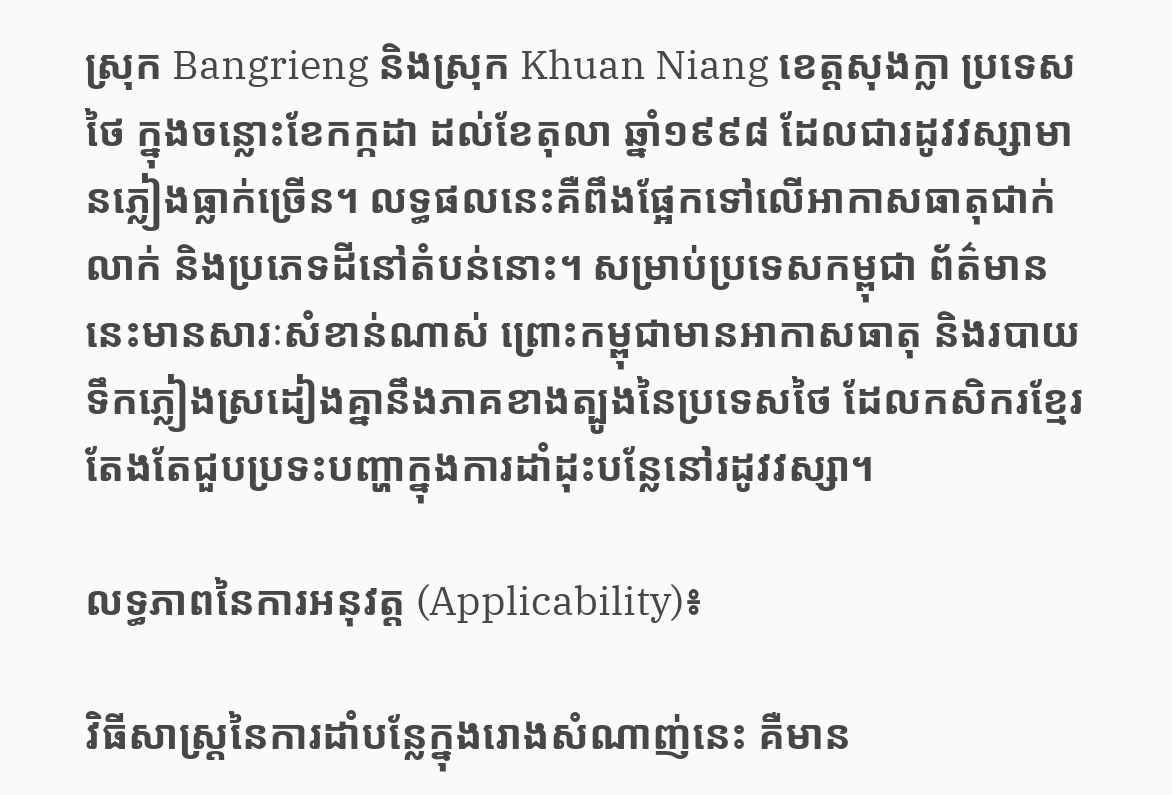ស្រុក Bangrieng និងស្រុក Khuan Niang ខេត្តសុងក្លា ប្រទេសថៃ ក្នុងចន្លោះខែកក្កដា ដល់ខែតុលា ឆ្នាំ១៩៩៨ ដែលជារដូវវស្សាមានភ្លៀងធ្លាក់ច្រើន។ លទ្ធផលនេះគឺពឹងផ្អែកទៅលើអាកាសធាតុជាក់លាក់ និងប្រភេទដីនៅតំបន់នោះ។ សម្រាប់ប្រទេសកម្ពុជា ព័ត៌មាននេះមានសារៈសំខាន់ណាស់ ព្រោះកម្ពុជាមានអាកាសធាតុ និងរបាយទឹកភ្លៀងស្រដៀងគ្នានឹងភាគខាងត្បូងនៃប្រទេសថៃ ដែលកសិករខ្មែរតែងតែជួបប្រទះបញ្ហាក្នុងការដាំដុះបន្លែនៅរដូវវស្សា។

លទ្ធភាពនៃការអនុវត្ត (Applicability)៖

វិធីសាស្ត្រនៃការដាំបន្លែក្នុងរោងសំណាញ់នេះ គឺមាន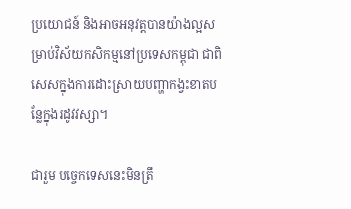ប្រយោជន៍ និងអាចអនុវត្តបានយ៉ាងល្អសម្រាប់វិស័យកសិកម្មនៅប្រទេសកម្ពុជា ជាពិសេសក្នុងការដោះស្រាយបញ្ហាកង្វះខាតបន្លែក្នុងរដូវវស្សា។

ជារួម បច្ចេកទេសនេះមិនត្រឹ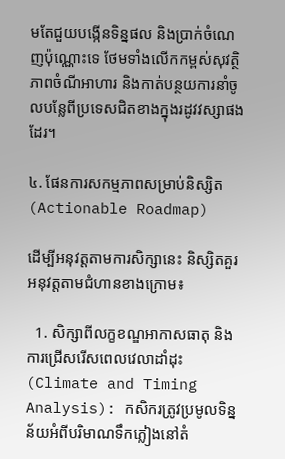មតែជួយបង្កើនទិន្នផល និងប្រាក់ចំណេញប៉ុណ្ណោះទេ ថែមទាំងលើកកម្ពស់សុវត្ថិភាពចំណីអាហារ និងកាត់បន្ថយការនាំចូលបន្លែពីប្រទេសជិតខាងក្នុងរដូវវស្សាផងដែរ។

៤. ផែនការសកម្មភាពសម្រាប់និស្សិត (Actionable Roadmap)

ដើម្បីអនុវត្តតាមការសិក្សានេះ និស្សិតគួរអនុវត្តតាមជំហានខាងក្រោម៖

  1. សិក្សាពីលក្ខខណ្ឌអាកាសធាតុ និងការជ្រើសរើសពេលវេលាដាំដុះ (Climate and Timing Analysis): កសិករត្រូវប្រមូលទិន្នន័យអំពីបរិមាណទឹកភ្លៀងនៅតំ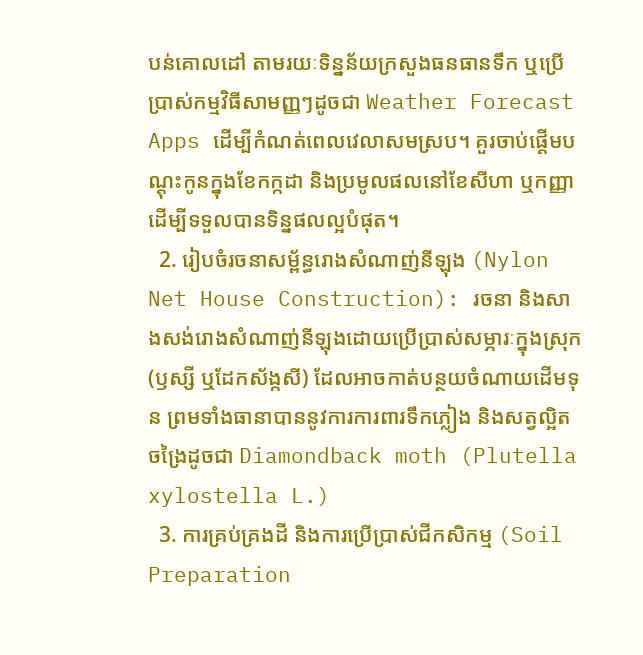បន់គោលដៅ តាមរយៈទិន្នន័យក្រសួងធនធានទឹក ឬប្រើប្រាស់កម្មវិធីសាមញ្ញៗដូចជា Weather Forecast Apps ដើម្បីកំណត់ពេលវេលាសមស្រប។ គួរចាប់ផ្តើមបណ្តុះកូនក្នុងខែកក្កដា និងប្រមូលផលនៅខែសីហា ឬកញ្ញា ដើម្បីទទួលបានទិន្នផលល្អបំផុត។
  2. រៀបចំរចនាសម្ព័ន្ធរោងសំណាញ់នីឡុង (Nylon Net House Construction): រចនា និងសាងសង់រោងសំណាញ់នីឡុងដោយប្រើប្រាស់សម្ភារៈក្នុងស្រុក (ឫស្សី ឬដែកស័ង្កសី) ដែលអាចកាត់បន្ថយចំណាយដើមទុន ព្រមទាំងធានាបាននូវការការពារទឹកភ្លៀង និងសត្វល្អិតចង្រៃដូចជា Diamondback moth (Plutella xylostella L.)
  3. ការគ្រប់គ្រងដី និងការប្រើប្រាស់ជីកសិកម្ម (Soil Preparation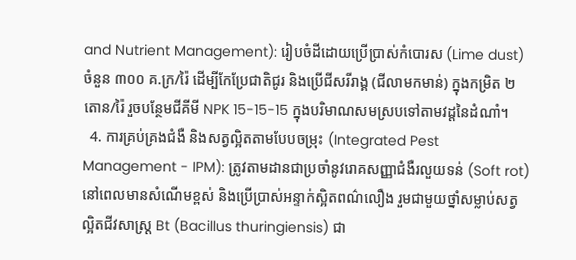and Nutrient Management): រៀបចំដីដោយប្រើប្រាស់កំបោរស (Lime dust) ចំនួន ៣០០ គ.ក្រ/រ៉ៃ ដើម្បីកែប្រែជាតិជូរ និងប្រើជីសរីរាង្គ (ជីលាមកមាន់) ក្នុងកម្រិត ២ តោន/រ៉ៃ រួចបន្ថែមជីគីមី NPK 15-15-15 ក្នុងបរិមាណសមស្របទៅតាមវដ្តនៃដំណាំ។
  4. ការគ្រប់គ្រងជំងឺ និងសត្វល្អិតតាមបែបចម្រុះ (Integrated Pest Management - IPM): ត្រូវតាមដានជាប្រចាំនូវរោគសញ្ញាជំងឺរលួយទន់ (Soft rot) នៅពេលមានសំណើមខ្ពស់ និងប្រើប្រាស់អន្ទាក់ស្អិតពណ៌លឿង រួមជាមួយថ្នាំសម្លាប់សត្វល្អិតជីវសាស្ត្រ Bt (Bacillus thuringiensis) ជា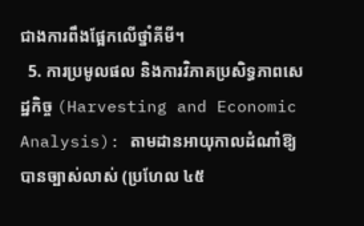ជាងការពឹងផ្អែកលើថ្នាំគីមី។
  5. ការប្រមូលផល និងការវិភាគប្រសិទ្ធភាពសេដ្ឋកិច្ច (Harvesting and Economic Analysis): តាមដានអាយុកាលដំណាំឱ្យបានច្បាស់លាស់ (ប្រហែល ៤៥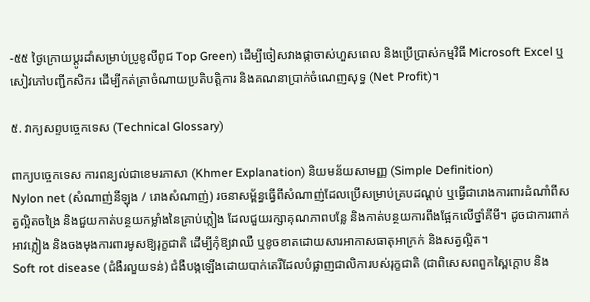-៥៥ ថ្ងៃក្រោយប្តូរដាំសម្រាប់ប្រូខូលីពូជ Top Green) ដើម្បីចៀសវាងផ្កាចាស់ហួសពេល និងប្រើប្រាស់កម្មវិធី Microsoft Excel ឬសៀវភៅបញ្ជីកសិករ ដើម្បីកត់ត្រាចំណាយប្រតិបត្តិការ និងគណនាប្រាក់ចំណេញសុទ្ធ (Net Profit)។

៥. វាក្យសព្ទបច្ចេកទេស (Technical Glossary)

ពាក្យបច្ចេកទេស ការពន្យល់ជាខេមរភាសា (Khmer Explanation) និយមន័យសាមញ្ញ (Simple Definition)
Nylon net (សំណាញ់នីឡុង / រោងសំណាញ់) រចនាសម្ព័ន្ធធ្វើពីសំណាញ់ដែលប្រើសម្រាប់គ្របដណ្តប់ ឬធ្វើជារោងការពារដំណាំពីសត្វល្អិតចង្រៃ និងជួយកាត់បន្ថយកម្លាំងនៃគ្រាប់ភ្លៀង ដែលជួយរក្សាគុណភាពបន្លែ និងកាត់បន្ថយការពឹងផ្អែកលើថ្នាំគីមី។ ដូចជាការពាក់អាវភ្លៀង និងចងមុងការពារមូសឱ្យរុក្ខជាតិ ដើម្បីកុំឱ្យវាឈឺ ឬខូចខាតដោយសារអាកាសធាតុអាក្រក់ និងសត្វល្អិត។
Soft rot disease (ជំងឺរលួយទន់) ជំងឺបង្កឡើងដោយបាក់តេរីដែលបំផ្លាញជាលិការបស់រុក្ខជាតិ (ជាពិសេសពពួកស្ពៃក្តោប និង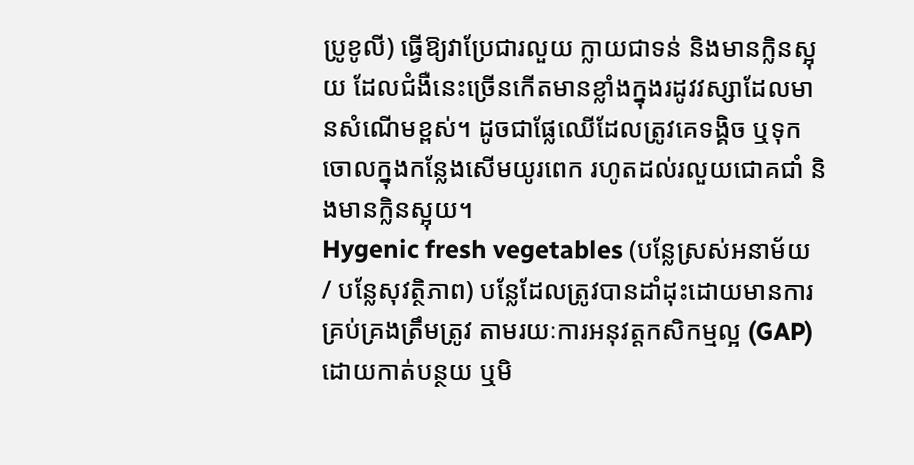ប្រូខូលី) ធ្វើឱ្យវាប្រែជារលួយ ក្លាយជាទន់ និងមានក្លិនស្អុយ ដែលជំងឺនេះច្រើនកើតមានខ្លាំងក្នុងរដូវវស្សាដែលមានសំណើមខ្ពស់។ ដូចជាផ្លែឈើដែលត្រូវគេទង្គិច ឬទុកចោលក្នុងកន្លែងសើមយូរពេក រហូតដល់រលួយជោគជាំ និងមានក្លិនស្អុយ។
Hygenic fresh vegetables (បន្លែស្រស់អនាម័យ / បន្លែសុវត្ថិភាព) បន្លែដែលត្រូវបានដាំដុះដោយមានការគ្រប់គ្រងត្រឹមត្រូវ តាមរយៈការអនុវត្តកសិកម្មល្អ (GAP) ដោយកាត់បន្ថយ ឬមិ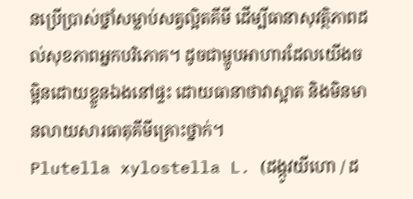នប្រើប្រាស់ថ្នាំសម្លាប់សត្វល្អិតគីមី ដើម្បីធានាសុវត្ថិភាពដល់សុខភាពអ្នកបរិភោគ។ ដូចជាម្ហូបអាហារដែលយើងចម្អិនដោយខ្លួនឯងនៅផ្ទះ ដោយធានាថាវាស្អាត និងមិនមានលាយសារធាតុគីមីគ្រោះថ្នាក់។
Plutella xylostella L. (ដង្កូវយីហោ / ដ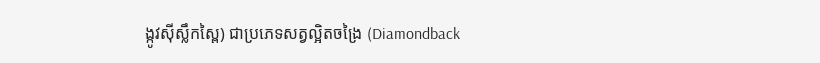ង្កូវស៊ីស្លឹកស្ពៃ) ជាប្រភេទសត្វល្អិតចង្រៃ (Diamondback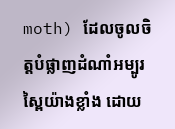moth) ដែលចូលចិត្តបំផ្លាញដំណាំអម្បូរស្ពៃយ៉ាងខ្លាំង ដោយ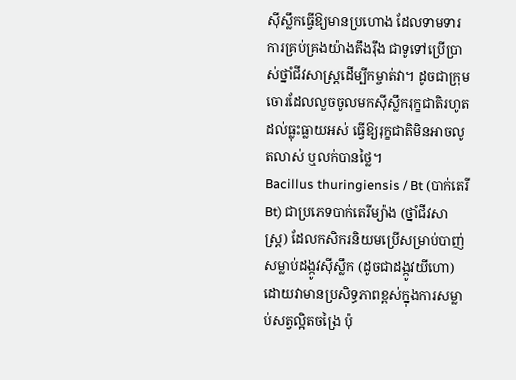ស៊ីស្លឹកធ្វើឱ្យមានប្រហោង ដែលទាមទារការគ្រប់គ្រងយ៉ាងតឹងរ៉ឹង ជាទូទៅប្រើប្រាស់ថ្នាំជីវសាស្ត្រដើម្បីកម្ចាត់វា។ ដូចជាក្រុមចោរដែលលួចចូលមកស៊ីស្លឹករុក្ខជាតិរហូតដល់ធ្លុះធ្លាយអស់ ធ្វើឱ្យរុក្ខជាតិមិនអាចលូតលាស់ ឬលក់បានថ្លៃ។
Bacillus thuringiensis / Bt (បាក់តេរី Bt) ជាប្រភេទបាក់តេរីម្យ៉ាង (ថ្នាំជីវសាស្ត្រ) ដែលកសិករនិយមប្រើសម្រាប់បាញ់សម្លាប់ដង្កូវស៊ីស្លឹក (ដូចជាដង្កូវយីហោ) ដោយវាមានប្រសិទ្ធភាពខ្ពស់ក្នុងការសម្លាប់សត្វល្អិតចង្រៃ ប៉ុ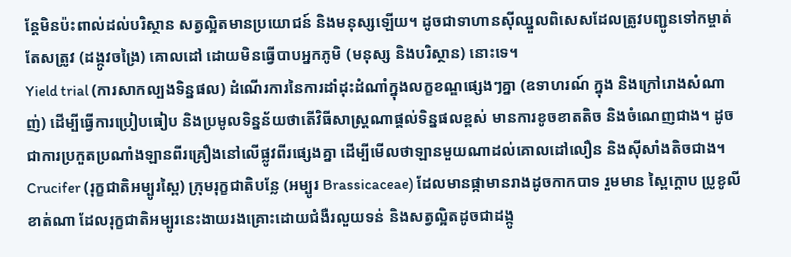ន្តែមិនប៉ះពាល់ដល់បរិស្ថាន សត្វល្អិតមានប្រយោជន៍ និងមនុស្សឡើយ។ ដូចជាទាហានស៊ីឈ្នួលពិសេសដែលត្រូវបញ្ជូនទៅកម្ចាត់តែសត្រូវ (ដង្កូវចង្រៃ) គោលដៅ ដោយមិនធ្វើបាបអ្នកភូមិ (មនុស្ស និងបរិស្ថាន) នោះទេ។
Yield trial (ការសាកល្បងទិន្នផល) ដំណើរការនៃការដាំដុះដំណាំក្នុងលក្ខខណ្ឌផ្សេងៗគ្នា (ឧទាហរណ៍ ក្នុង និងក្រៅរោងសំណាញ់) ដើម្បីធ្វើការប្រៀបធៀប និងប្រមូលទិន្នន័យថាតើវិធីសាស្ត្រណាផ្តល់ទិន្នផលខ្ពស់ មានការខូចខាតតិច និងចំណេញជាង។ ដូចជាការប្រកួតប្រណាំងឡានពីរគ្រឿងនៅលើផ្លូវពីរផ្សេងគ្នា ដើម្បីមើលថាឡានមួយណាដល់គោលដៅលឿន និងស៊ីសាំងតិចជាង។
Crucifer (រុក្ខជាតិអម្បូរស្ពៃ) ក្រុមរុក្ខជាតិបន្លែ (អម្បូរ Brassicaceae) ដែលមានផ្កាមានរាងដូចកាកបាទ រួមមាន ស្ពៃក្តោប ប្រូខូលី ខាត់ណា ដែលរុក្ខជាតិអម្បូរនេះងាយរងគ្រោះដោយជំងឺរលួយទន់ និងសត្វល្អិតដូចជាដង្កូ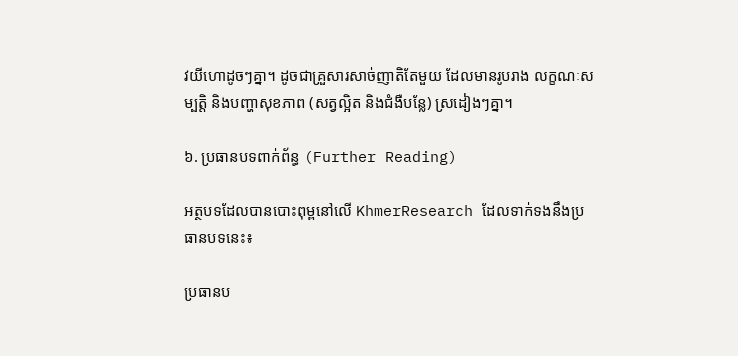វយីហោដូចៗគ្នា។ ដូចជាគ្រួសារសាច់ញាតិតែមួយ ដែលមានរូបរាង លក្ខណៈសម្បត្តិ និងបញ្ហាសុខភាព (សត្វល្អិត និងជំងឺបន្លែ) ស្រដៀងៗគ្នា។

៦. ប្រធានបទពាក់ព័ន្ធ (Further Reading)

អត្ថបទដែលបានបោះពុម្ពនៅលើ KhmerResearch ដែលទាក់ទងនឹងប្រធានបទនេះ៖

ប្រធានប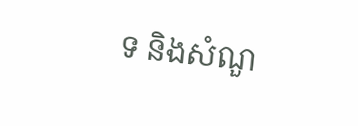ទ និងសំណួ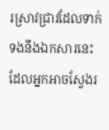រស្រាវជ្រាវដែលទាក់ទងនឹងឯកសារនេះ ដែលអ្នកអាចស្វែងរ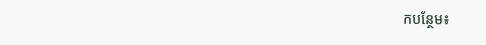កបន្ថែម៖